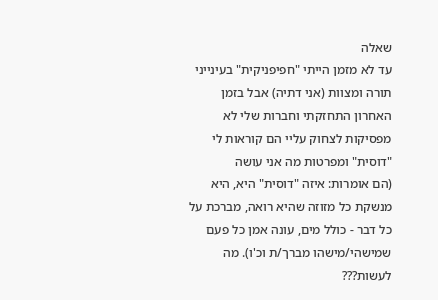שאלה
עד לא מזמן הייתי "חפיפניקית" בעינייני תורה ומצוות (אני דתיה) אבל בזמן האחרון התחזקתי וחברות שלי לא מפסיקות לצחוק עליי הם קוראות לי "דוסית" ומפרטות מה אני עושה
(הם אומרות: איזה "דוסית" היא, היא מנשקת כל מזוזה שהיא רואה, מברכת על כל דבר - כולל מים, עונה אמן כל פעם שמישהי/מישהו מברך/ת וכ'ו). מה לעשות???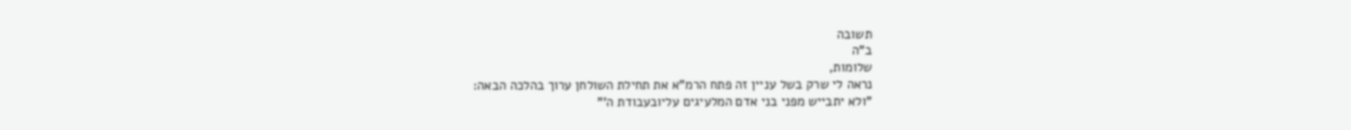תשובה
ב"ה
שלומות,
נראה לי שרק בשל עניין זה פתח הרמ"א את תחילת השולחן ערוך בהלכה הבאה:
"ולא יתבייש מפני בני אדם המלעיגים עליובעבודת ה'"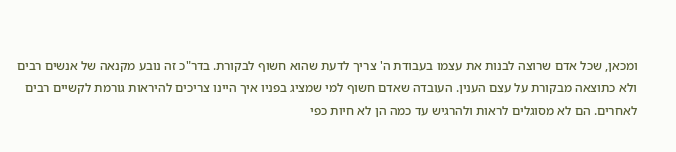ומכאן, שכל אדם שרוצה לבנות את עצמו בעבודת ה' צריך לדעת שהוא חשוף לבקורת. בדר"כ זה נובע מקנאה של אנשים רבים ולא כתוצאה מבקורת על עצם הענין. העובדה שאדם חשוף למי שמציג בפניו איך היינו צריכים להיראות גורמת לקשיים רבים לאחרים. הם לא מסוגלים לראות ולהרגיש עד כמה הן לא חיות כפי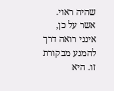שהיה ראוי.
אשר על כן, אינני רואה דרך להמנע מבקורת זו. היא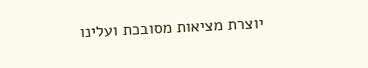יוצרת מציאות מסובכת ועלינו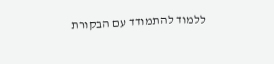ללמוד להתמודד עם הבקורת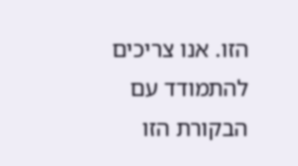הזו. אנו צריכים להתמודד עם הבקורת הזו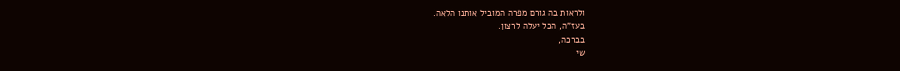ולראות בה גורם מפרה המוביל אותנו הלאה.
בעז"ה, הכל יעלה לרצון.
בברכה,
שי